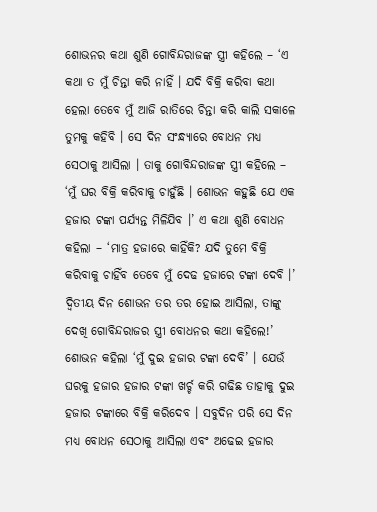ଶୋଭନର କଥା ଶୁଣି ଗୋବିନ୍ଦରାଜଙ୍କ ସ୍ତ୍ରୀ କହିଲେ – ‘ଏ କଥା ତ ମୁଁ ଚିନ୍ତା କରି ନାହିଁ । ଯଦି ବିକ୍ରି କରିବା କଥା ହେଲା ତେବେ ମୁଁ ଆଜି ରାତିରେ ଚିନ୍ତା କରି କାଲି ସକାଳେ ତୁମକୁ କହିବି । ସେ ଦିନ ସଂନ୍ଧ୍ୟାରେ ବୋଧନ ମଧ୍ୟ ସେଠାକୁ ଆସିଲା । ତାକୁ ଗୋବିନ୍ଦରାଜଙ୍କ ସ୍ତ୍ରୀ କହିଲେ – ‘ମୁଁ ଘର ବିକ୍ରି କରିବାକୁ ଚାହୁଁଛି । ଶୋଭନ କହୁଛି ଯେ ଏକ ହଜାର ଟଙ୍କା ପର୍ଯ୍ୟନ୍ତ ମିଳିଯିବ ।’ ଏ କଥା ଶୁଣି ବୋଧନ କହିଲା – ‘ମାତ୍ର ହଜାରେ କାହିଁକି? ଯଦି ତୁମେ ବିକ୍ରି କରିବାକୁ ଚାହିଁବ ତେବେ ମୁଁ ଦେଢ ହଜାରେ ଟଙ୍କା ଦେବି ।’
ଦ୍ୱିତୀୟ ଦିନ ଶୋଭନ ତର ତର ହୋଇ ଆସିଲା, ତାଙ୍କୁ ଦେଖି ଗୋବିନ୍ଦରାଜର ସ୍ତ୍ରୀ ବୋଧନର କଥା କହିଲେ!’
ଶୋଭନ କହିଲା ‘ମୁଁ ଦୁଇ ହଜାର ଟଙ୍କା ଦେବି’ । ଯେଉଁ ଘରକୁ ହଜାର ହଜାର ଟଙ୍କା ଖର୍ଚ୍ଚ କରି ଗଢିଛ ତାହାକୁ ଦୁଇ ହଜାର ଟଙ୍କାରେ ବିକ୍ରି କରିଦେବ । ସବୁଦିନ ପରି ସେ ଦିନ ମଧ୍ୟ ବୋଧନ ସେଠାକୁ ଆସିଲା ଏବଂ ଅଢେଇ ହଜାର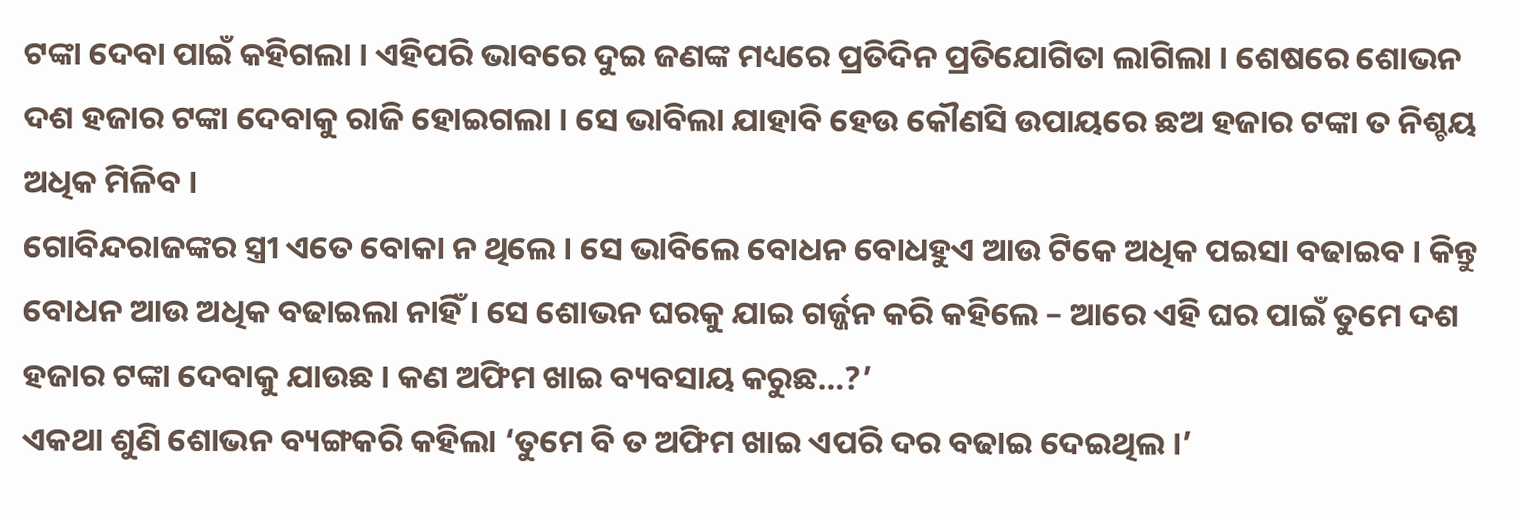ଟଙ୍କା ଦେବା ପାଇଁ କହିଗଲା । ଏହିପରି ଭାବରେ ଦୁଇ ଜଣଙ୍କ ମଧ୍ୟରେ ପ୍ରତିଦିନ ପ୍ରତିଯୋଗିତା ଲାଗିଲା । ଶେଷରେ ଶୋଭନ ଦଶ ହଜାର ଟଙ୍କା ଦେବାକୁ ରାଜି ହୋଇଗଲା । ସେ ଭାବିଲା ଯାହାବି ହେଉ କୌଣସି ଉପାୟରେ ଛଅ ହଜାର ଟଙ୍କା ତ ନିଶ୍ଚୟ ଅଧିକ ମିଳିବ ।
ଗୋବିନ୍ଦରାଜଙ୍କର ସ୍ତ୍ରୀ ଏତେ ବୋକା ନ ଥିଲେ । ସେ ଭାବିଲେ ବୋଧନ ବୋଧହୁଏ ଆଉ ଟିକେ ଅଧିକ ପଇସା ବଢାଇବ । କିନ୍ତୁ ବୋଧନ ଆଉ ଅଧିକ ବଢାଇଲା ନାହିଁ । ସେ ଶୋଭନ ଘରକୁ ଯାଇ ଗର୍ଜ୍ଜନ କରି କହିଲେ – ଆରେ ଏହି ଘର ପାଇଁ ତୁମେ ଦଶ ହଜାର ଟଙ୍କା ଦେବାକୁ ଯାଉଛ । କଣ ଅଫିମ ଖାଇ ବ୍ୟବସାୟ କରୁଛ…?’
ଏକଥା ଶୁଣି ଶୋଭନ ବ୍ୟଙ୍ଗକରି କହିଲା ‘ତୁମେ ବି ତ ଅଫିମ ଖାଇ ଏପରି ଦର ବଢାଇ ଦେଇଥିଲ ।’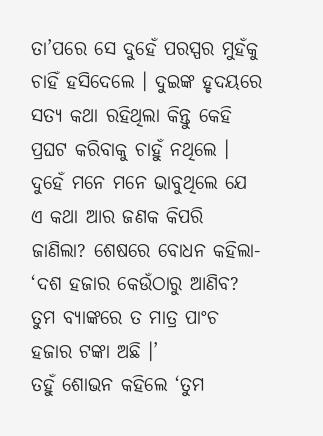ତା’ପରେ ସେ ଦୁହେଁ ପରସ୍ପର ମୁହଁକୁ ଚାହିଁ ହସିଦେଲେ । ଦୁଇଙ୍କ ହୃଦୟରେ ସତ୍ୟ କଥା ରହିଥିଲା କିନ୍ତୁ କେହି ପ୍ରଘଟ କରିବାକୁ ଚାହୁଁ ନଥିଲେ । ଦୁହେଁ ମନେ ମନେ ଭାବୁଥିଲେ ଯେ ଏ କଥା ଆର ଜଣକ କିପରି ଜାଣିଲା? ଶେଷରେ ବୋଧନ କହିଲା- ‘ଦଶ ହଜାର କେଉଁଠାରୁ ଆଣିବ? ତୁମ ବ୍ୟାଙ୍କରେ ତ ମାତ୍ର ପାଂଚ ହଜାର ଟଙ୍କା ଅଛି ।’
ତହୁଁ ଶୋଭନ କହିଲେ ‘ତୁମ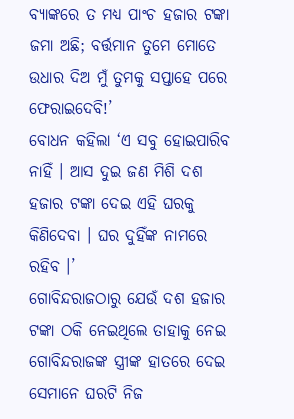ବ୍ୟାଙ୍କରେ ତ ମଧ୍ୟ ପାଂଚ ହଜାର ଟଙ୍କା ଜମା ଅଛି; ବର୍ତ୍ତମାନ ତୁମେ ମୋତେ ଉଧାର ଦିଅ ମୁଁ ତୁମକୁ ସପ୍ତାହେ ପରେ ଫେରାଇଦେବି!’
ବୋଧନ କହିଲା ‘ଏ ସବୁ ହୋଇପାରିବ ନାହିଁ । ଆସ ଦୁଇ ଜଣ ମିଶି ଦଶ ହଜାର ଟଙ୍କା ଦେଇ ଏହି ଘରକୁ କିଣିଦେବା । ଘର ଦୁହିଁଙ୍କ ନାମରେ ରହିବ ।’
ଗୋବିନ୍ଦରାଜଠାରୁ ଯେଉଁ ଦଶ ହଜାର ଟଙ୍କା ଠକି ନେଇଥିଲେ ତାହାକୁ ନେଇ ଗୋବିନ୍ଦରାଜଙ୍କ ସ୍ତ୍ରୀଙ୍କ ହାତରେ ଦେଇ ସେମାନେ ଘରଟି ନିଜ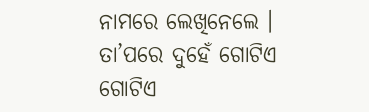ନାମରେ ଲେଖିନେଲେ । ତା’ପରେ ଦୁହେଁ ଗୋଟିଏ ଗୋଟିଏ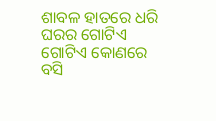ଶାବଳ ହାତରେ ଧରି ଘରର ଗୋଟିଏ ଗୋଟିଏ କୋଣରେ ବସି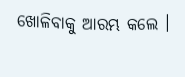ଖୋଳିବାକୁ ଆରମ୍ଭ କଲେ ।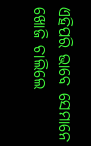ଏହିପରି ଭାବେ ସେମାନେ ଖୋଜି ଚାଲିଲେ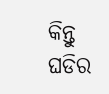କିନ୍ତୁ ଘଡିର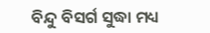ବିନ୍ଦୁ ବିସର୍ଗ ସୁଦ୍ଧା ମଧ୍ୟ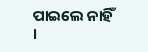ପାଇଲେ ନାହିଁ ।